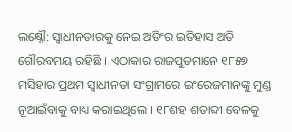ଲକ୍ଷ୍ନୌ: ସ୍ବାଧୀନତାରକୁ ନେଇ ଅଡିଂର ଇତିହାସ ଅତି ଗୌରବମୟ ରହିଛି । ଏଠାକାର ରାଜପୁତମାନେ ୧୮୫୭ ମସିହାର ପ୍ରଥମ ସ୍ବାଧୀନତା ସଂଗ୍ରାମରେ ଇଂରେଜମାନଙ୍କୁ ମୁଣ୍ଡ ନୂଆଇଁବାକୁ ବାଧ୍ୟ କରାଇଥିଲେ । ୧୮ଶହ ଶତାବ୍ଦୀ ବେଳକୁ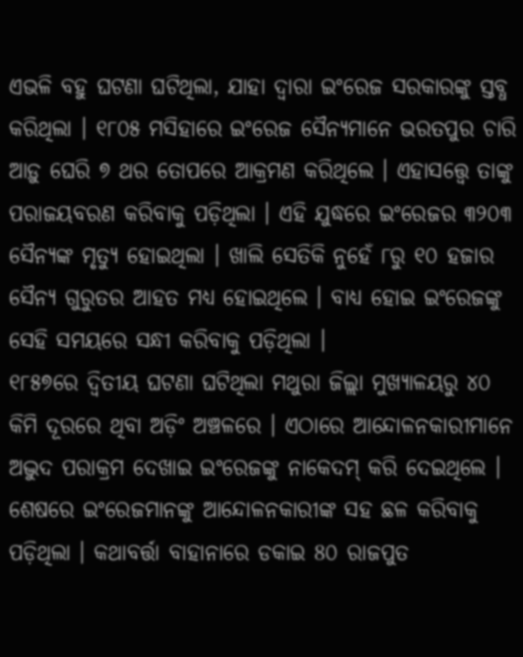ଏଭଳି ବହୁ ଘଟଣା ଘଟିଥିଲା, ଯାହା ଦ୍ବାରା ଇଂରେଜ ସରକାରଙ୍କୁ ସ୍ତବ୍ଧ କରିଥିଲା । ୧୮୦୫ ମସିହାରେ ଇଂରେଜ ସୈନ୍ୟମାନେ ଭରତପୁର ଚାରି ଆଡ଼ୁ ଘେରି ୭ ଥର ତୋପରେ ଆକ୍ରମଣ କରିଥିଲେ । ଏହାସତ୍ତ୍ବେ ତାଙ୍କୁ ପରାଜୟବରଣ କରିବାକୁ ପଡ଼ିଥିଲା । ଏହି ଯୁଦ୍ଧରେ ଇଂରେଜର ୩୨୦୩ ସୈନ୍ୟଙ୍କ ମୃତ୍ୟୁ ହୋଇଥିଲା । ଖାଲି ସେତିକି ନୁହେଁ ୮ରୁ ୧୦ ହଜାର ସୈନ୍ୟ ଗୁରୁତର ଆହତ ମଧ୍ୟ ହୋଇଥିଲେ । ବାଧ୍ୟ ହୋଇ ଇଂରେଜଙ୍କୁ ସେହି ସମୟରେ ସନ୍ଧୀ କରିବାକୁ ପଡ଼ିଥିଲା ।
୧୮୫୭ରେ ଦ୍ବିତୀୟ ଘଟଣା ଘଟିଥିଲା ମଥୁରା ଜିଲ୍ଲା ମୁଖ୍ୟାଳୟରୁ ୪୦ କିମି ଦୂରରେ ଥିବା ଅଡ଼ିଂ ଅଞ୍ଚଳରେ । ଏଠାରେ ଆନ୍ଦୋଳନକାରୀମାନେ ଅଦ୍ଭୁଦ ପରାକ୍ରମ ଦେଖାଇ ଇଂରେଜଙ୍କୁ ନାକେଦମ୍ କରି ଦେଇଥିଲେ । ଶେଷରେ ଇଂରେଜମାନଙ୍କୁ ଆନ୍ଦୋଳନକାରୀଙ୍କ ସହ ଛଳ କରିବାକୁ ପଡ଼ିଥିଲା । କଥାବର୍ତ୍ତା ବାହାନାରେ ଡକାଇ 8୦ ରାଜପୁତ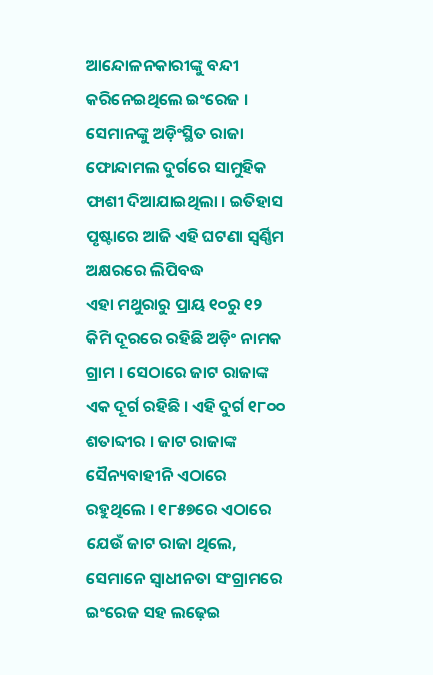ଆନ୍ଦୋଳନକାରୀଙ୍କୁ ବନ୍ଦୀ କରିନେଇଥିଲେ ଇଂରେଜ । ସେମାନଙ୍କୁ ଅଡ଼ିଂସ୍ଥିତ ରାଜା ଫୋନ୍ଦାମଲ ଦୁର୍ଗରେ ସାମୁହିକ ଫାଶୀ ଦିଆଯାଇଥିଲା । ଇତିହାସ ପୃଷ୍ଟାରେ ଆଜି ଏହି ଘଟଣା ସ୍ବର୍ଣ୍ଣିମ ଅକ୍ଷରରେ ଲିପିବଦ୍ଧ
ଏହା ମଥୁରାରୁ ପ୍ରାୟ ୧୦ରୁ ୧୨ କିମି ଦୂରରେ ରହିଛି ଅଡ଼ିଂ ନାମକ ଗ୍ରାମ । ସେଠାରେ ଜାଟ ରାଜାଙ୍କ ଏକ ଦୂର୍ଗ ରହିଛି । ଏହି ଦୁର୍ଗ ୧୮୦୦ ଶତାବ୍ଦୀର । ଜାଟ ରାଜାଙ୍କ ସୈନ୍ୟବାହୀନି ଏଠାରେ ରହୁଥିଲେ । ୧୮୫୭ରେ ଏଠାରେ ଯେଉଁ ଜାଟ ରାଜା ଥିଲେ, ସେମାନେ ସ୍ବାଧୀନତା ସଂଗ୍ରାମରେ ଇଂରେଜ ସହ ଲଢ଼େଇ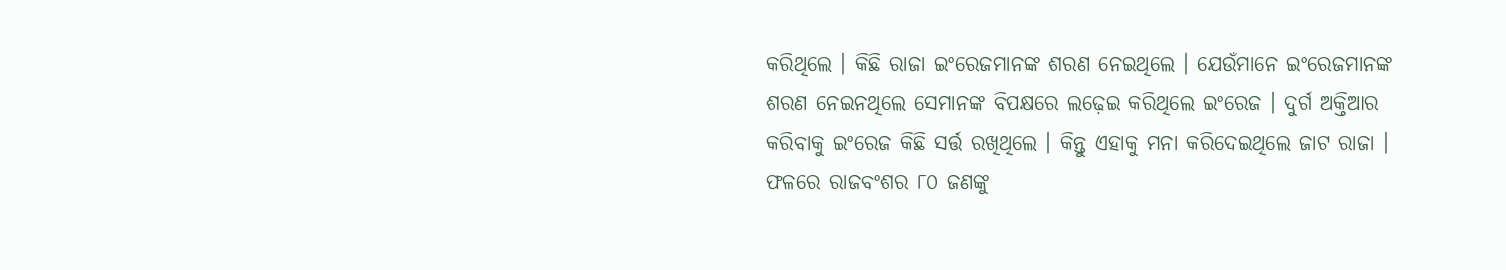କରିଥିଲେ । କିଛି ରାଜା ଇଂରେଜମାନଙ୍କ ଶରଣ ନେଇଥିଲେ । ଯେଉଁମାନେ ଇଂରେଜମାନଙ୍କ ଶରଣ ନେଇନଥିଲେ ସେମାନଙ୍କ ବିପକ୍ଷରେ ଲଢ଼େଇ କରିଥିଲେ ଇଂରେଜ । ଦୁର୍ଗ ଅକ୍ତିଆର କରିବାକୁ ଇଂରେଜ କିଛି ସର୍ତ୍ତ ରଖିଥିଲେ । କିନ୍ତୁ ଏହାକୁ ମନା କରିଦେଇଥିଲେ ଜାଟ ରାଜା । ଫଳରେ ରାଜବଂଶର ୮୦ ଜଣଙ୍କୁ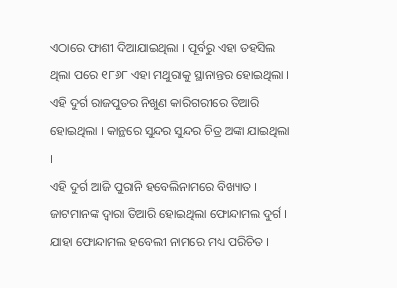ଏଠାରେ ଫାଶୀ ଦିଆଯାଇଥିଲା । ପୂର୍ବରୁ ଏହା ତହସିଲ ଥିଲା ପରେ ୧୮୬୮ ଏହା ମଥୁରାକୁ ସ୍ଥାନାନ୍ତର ହୋଇଥିଲା । ଏହି ଦୁର୍ଗ ରାଜପୁତର ନିଖୁଣ କାରିଗରୀରେ ତିଆରି ହୋଇଥିଲା । କାନ୍ଥରେ ସୁନ୍ଦର ସୁନ୍ଦର ଚିତ୍ର ଅଙ୍କା ଯାଇଥିଲା ।
ଏହି ଦୁର୍ଗ ଆଜି ପୁରାନି ହବେଲିନାମରେ ବିଖ୍ୟାତ । ଜାଟମାନଙ୍କ ଦ୍ବାରା ତିଆରି ହୋଇଥିଲା ଫୋନ୍ଦାମଲ ଦୁର୍ଗ । ଯାହା ଫୋନ୍ଦାମଲ ହବେଲୀ ନାମରେ ମଧ୍ୟ ପରିଚିତ ।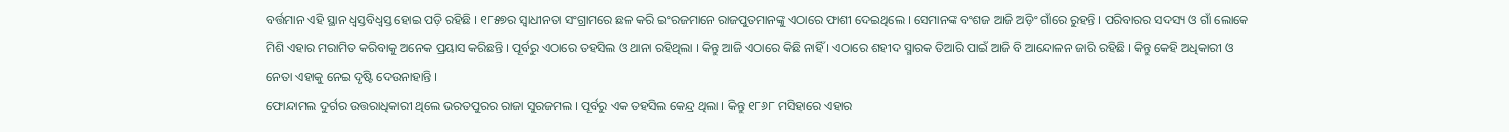ବର୍ତ୍ତମାନ ଏହି ସ୍ଥାନ ଧ୍ବସ୍ତବିଧ୍ବସ୍ତ ହୋଇ ପଡ଼ି ରହିଛି । ୧୮୫୭ର ସ୍ବାଧୀନତା ସଂଗ୍ରାମରେ ଛଳ କରି ଇଂରଜମାନେ ରାଜପୁତମାନଙ୍କୁ ଏଠାରେ ଫାଶୀ ଦେଇଥିଲେ । ସେମାନଙ୍କ ବଂଶଜ ଆଜି ଅଡ଼ିଂ ଗାଁରେ ରୁହନ୍ତି । ପରିବାରର ସଦସ୍ୟ ଓ ଗାଁ ଲୋକେ ମିଶି ଏହାର ମରାମିତ କରିବାକୁ ଅନେକ ପ୍ରୟାସ କରିଛନ୍ତି । ପୂର୍ବରୁ ଏଠାରେ ତହସିଲ ଓ ଥାନା ରହିଥିଲା । କିନ୍ତୁ ଆଜି ଏଠାରେ କିଛି ନାହିଁ । ଏଠାରେ ଶହୀଦ ସ୍ମାରକ ତିଆରି ପାଇଁ ଆଜି ବି ଆନ୍ଦୋଳନ ଜାରି ରହିଛି । କିନ୍ତୁ କେହି ଅଧିକାରୀ ଓ ନେତା ଏହାକୁ ନେଇ ଦୃଷ୍ଟି ଦେଉନାହାନ୍ତି ।
ଫୋନ୍ଦାମଲ ଦୁର୍ଗର ଉତ୍ତରାଧିକାରୀ ଥିଲେ ଭରତପୁରର ରାଜା ସୁରଜମଲ । ପୂର୍ବରୁ ଏକ ତହସିଲ କେନ୍ଦ୍ର ଥିଲା । କିନ୍ତୁ ୧୮୬୮ ମସିହାରେ ଏହାର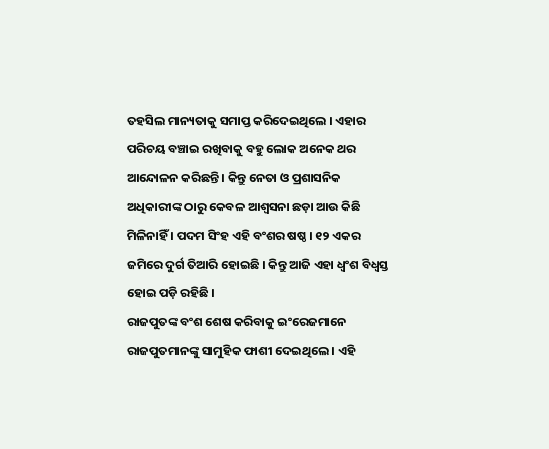ତହସିଲ ମାନ୍ୟତାକୁ ସମାପ୍ତ କରିଦେଇଥିଲେ । ଏହାର ପରିଚୟ ବଞ୍ଚାଇ ରଖିବାକୁ ବହୁ ଲୋକ ଅନେକ ଥର ଆନ୍ଦୋଳନ କରିଛନ୍ତି । କିନ୍ତୁ ନେତା ଓ ପ୍ରଶାସନିକ ଅଧିକାରୀଙ୍କ ଠାରୁ କେବଳ ଆଶ୍ବସନା ଛଡ଼ା ଆଉ କିଛି ମିଳିନାହିଁ । ପଦମ ସିଂହ ଏହି ବଂଶର ଷଷ୍ଠ । ୧୨ ଏକର ଜମିରେ ଦୁର୍ଗ ତିଆରି ହୋଇଛି । କିନ୍ତୁ ଆଜି ଏହା ଧ୍ବଂଶ ବିଧ୍ବସ୍ତ ହୋଇ ପଡ଼ି ରହିଛି ।
ରାଜପୁତଙ୍କ ବଂଶ ଶେଷ କରିବାକୁ ଇଂରେଜମାନେ ରାଜପୁତମାନଙ୍କୁ ସାମୁହିକ ଫାଶୀ ଦେଇଥିଲେ । ଏହି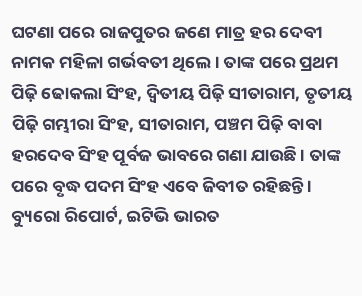ଘଟଣା ପରେ ରାଜପୁତର ଜଣେ ମାତ୍ର ହର ଦେବୀ ନାମକ ମହିଳା ଗର୍ଭବତୀ ଥିଲେ । ତାଙ୍କ ପରେ ପ୍ରଥମ ପିଢ଼ି ଢୋକଲା ସିଂହ, ଦ୍ବିତୀୟ ପିଢ଼ି ସୀତାରାମ, ତୃତୀୟ ପିଢ଼ି ଗମ୍ଭୀରା ସିଂହ, ସୀତାରାମ, ପଞ୍ଚମ ପିଢ଼ି ବାବା ହରଦେବ ସିଂହ ପୂର୍ବଜ ଭାବରେ ଗଣା ଯାଉଛି । ତାଙ୍କ ପରେ ବୃଦ୍ଧ ପଦମ ସିଂହ ଏବେ ଜିବୀତ ରହିଛନ୍ତି ।
ବ୍ୟୁରୋ ରିପୋର୍ଟ, ଇଟିଭି ଭାରତ